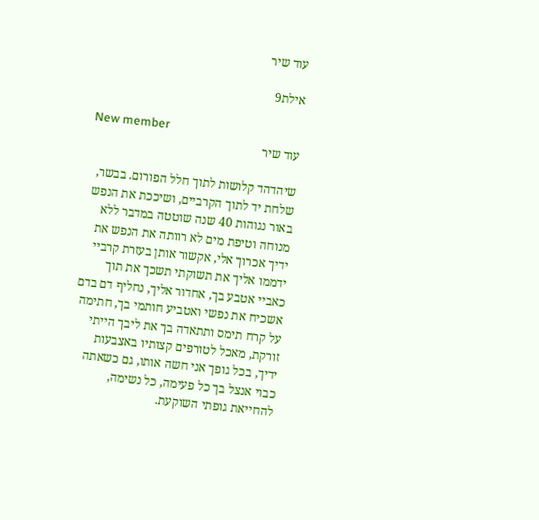עוד שיר

אילת9

New member
עוד שיר

שיהדהד קלושות לתוך חלל הפורום. בבשר, שלחת יד לתוך הקרביים, ושיככת את הנפש באור נגוהות 40 שנה שוטטה במדבר ללא מנוחה וטיפת מים לא רוותה את הנפש את ידיך אכרוך אלי, אקשור אותן בעזרת קרביי ידממו אליך את תשוקתי תשכך את תוך כאביי אטבע בך, אחדור אליך, נחליף דם בדם אשכיח את נפשי ואטביע חותמי בך, חתימה על קרח תימס ותתאדה בך את ליבך הייתי זורקת, מאכל לטורפים קצותיו באצבעות ידיך, בכל גופך אני חשה אותו, גם כשאתה כבוי אנצל בך כל פעימה, כל נשימה, להחייאת גופתי השוקעת.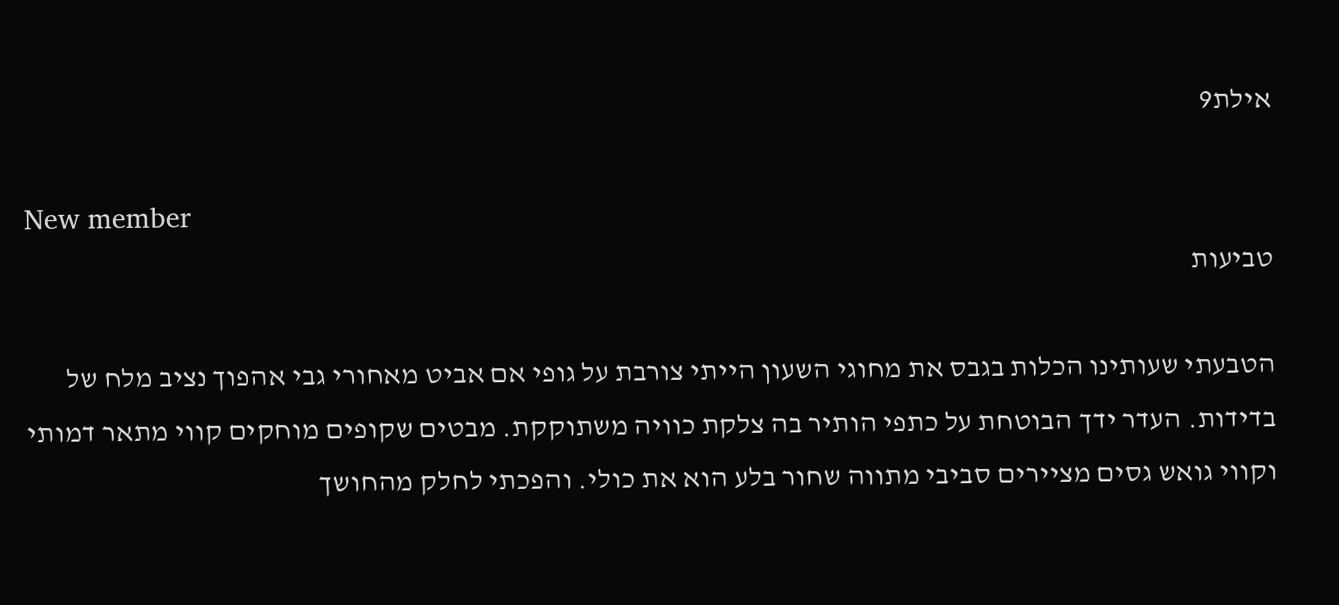אילת9

New member
טביעות

הטבעתי שעותינו הכלות בגבס את מחוגי השעון הייתי צורבת על גופי אם אביט מאחורי גבי אהפוך נציב מלח של בדידות. העדר ידך הבוטחת על כתפי הותיר בה צלקת כוויה משתוקקת. מבטים שקופים מוחקים קווי מתאר דמותי וקווי גואש גסים מציירים סביבי מתווה שחור בלע הוא את כולי. והפכתי לחלק מהחושך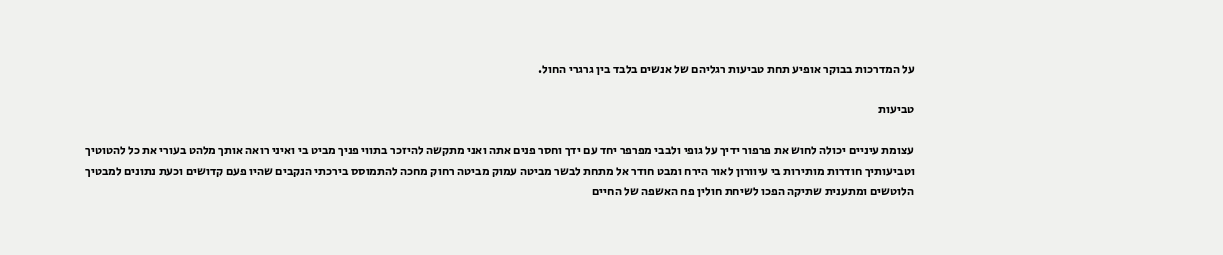על המדרכות בבוקר אופיע תחת טביעות רגליהם של אנשים בלבד בין גרגרי החול.

טביעות

עצומת עיניים יכולה לחוש את פרפור ידיך על גופי ולבבי מפרפר יחד עם ידך וחסר פנים אתה ואני מתקשה להיזכר בתווי פניך מביט בי ואיני רואה אותך מלהט בעורי את כל להטוטיך וטביעותיך חודרות מותירות בי עיוורון לאור הירח ומבט חודר אל מתחת לבשר מביטה עמוק מביטה רחוק מחכה להתמוסס בירכתי הנקבים שהיו פעם קדושים וכעת נתונים למבטיך הלוטשים ומתענית שתיקה הפכו לשיחת חולין פח האשפה של החיים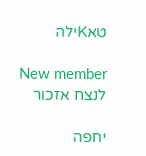טאKילה

New member
לנצח אזכור

יחפה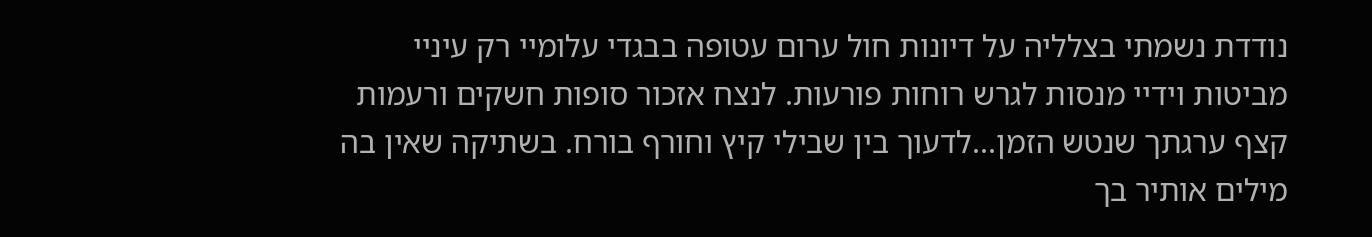נודדת נשמתי בצלליה על דיונות חול ערום עטופה בבגדי עלומיי רק עיניי מביטות וידיי מנסות לגרש רוחות פורעות. לנצח אזכור סופות חשקים ורעמות קצף ערגתך שנטש הזמן...לדעוך בין שבילי קיץ וחורף בורח. בשתיקה שאין בה מילים אותיר בך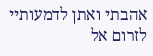אהבתי ואתן לדמעותיי לזרום אל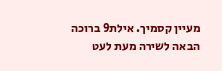מעיין קסמיך. אילת9 ברוכה הבאה לשירה מעת לעט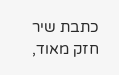כתבת שיר חזק מאוד,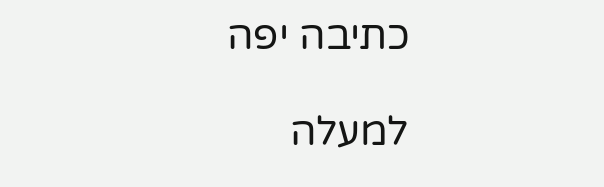כתיבה יפה

למעלה